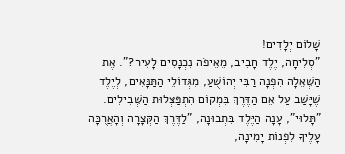שָׁלוֹם יְלָדִים!
"סְלִיחָה, יֶלֶד חָבִיב, מֵאֵיפֹה נִכְנָסִים לָעִיר?". אֶת הַשְּׁאֵלָה הִפְנָה רַבִּי יְהוֹשֻׁעַ, מִגְּדוֹלֵי הַתַּנָּאִים, לְיֶלֶד שֶׁיָּשַׁב עַל אֵם הַדֶּרֶךְ בִּמְקוֹם הִתְפַּצְּלוּת הַשְּׁבִילִים. "תָּלוּי", עָנָה הַיֶּלֶד בִּתְבוּנָה, "לַדֶּרֶךְ הַקְּצָרָה וְהָאֲרֻכָּה עָלֶיךָ לִפְנוֹת יָמִינָה,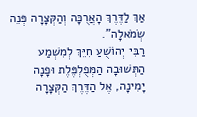אַךְ לַדֶּרֶךְ הָאֲרֻכָּה וְהַקְּצָרָה פְּנֵה שְׂמֹאלָה".
רַבִּי יְהוֹשֻׁעַ חִיֵּךְ לְמִשְׁמַע הַתְּשׁוּבָה הַמְּפֻלְפֶּלֶת וּפָנָה יָמִינָה, אֶל הַדֶּרֶךְ הַקְּצָרָה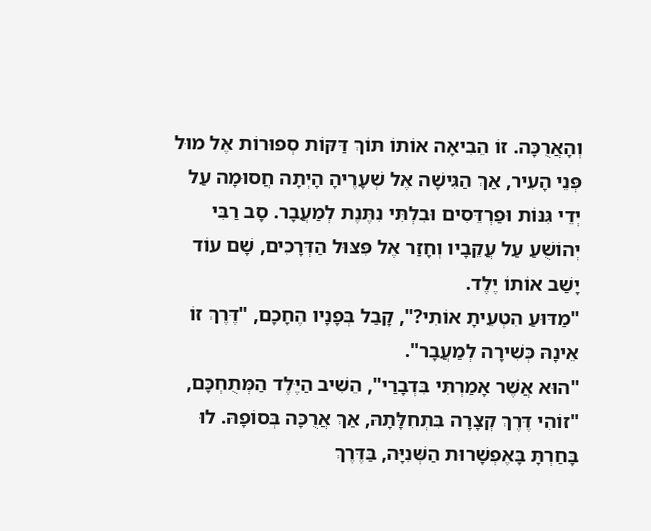וְהָאֲרֻכָּה. זוֹ הֵבִיאָה אוֹתוֹ תּוֹךְ דַּקּוֹת סְפוּרוֹת אֶל מוּל פְּנֵי הָעִיר, אַךְ הַגִּישָׁה אֶל שְׁעָרֶיהָ הָיְתָה חֲסוּמָה עַל יְדֵי גִּנּוֹת וּפַרְדֵּסִים וּבִלְתִּי נִתֶּנֶת לְמַעֲבָר. סָב רַבִּי יְהוֹשֻׁעַ עַל עֲקֵבָיו וְחָזַר אֶל פִּצּוּל הַדְּרָכִים, שָׁם עוֹד יָשַׁב אוֹתוֹ יֶלֶד.
"מַדּוּעַ הִטְעֵיתָ אוֹתִי?", קָבַל בְּפָנָיו הֶחָכָם, "דֶּרֶךְ זוֹ אֵינָהּ כְּשִׁירָה לְמַעֲבָר".
"הוּא אֲשֶׁר אָמַרְתִּי בִּדְבָרַי", הֵשִׁיב הַיֶּלֶד הַמְּתֻחְכָּם, "זוֹהִי דֶּרֶךְ קְצָרָה בִּתְחִלָּתָהּ, אַךְ אֲרֻכָּה בְּסוֹפָהּ. לוּ בָּחַרְתָּ בָּאֶפְשָׁרוּת הַשְּׁנִיָּה, בַּדֶּרֶךְ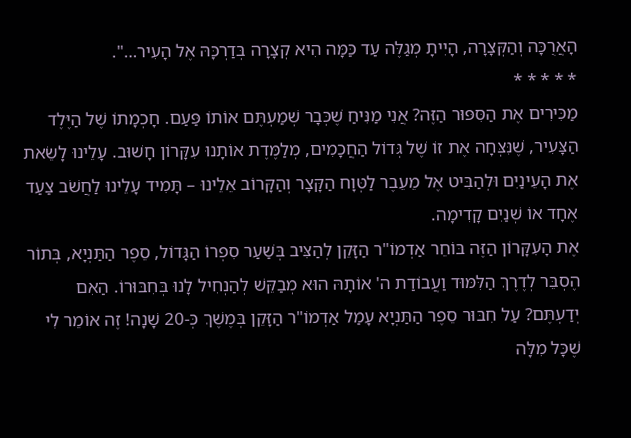הָאֲרֻכָּה וְהַקְּצָרָה, הָיִיתָ מְגַלֶּה עַד כַּמָּה הִיא קְצָרָה בְּדַרְכָּהּ אֶל הָעִיר…".
* * * * *
מַכִּירִים אֶת הַסִּפּוּר הַזֶּה? אֲנִי מַנִּיחַ שֶׁכְּבָר שְׁמַעְתֶּם אוֹתוֹ פַּעַם. חָכְמָתוֹ שֶׁל הַיֶּלֶד הַצָּעִיר, שֶׁנִּצְּחָה אֶת זוֹ שֶׁל גְּדוֹל הַחֲכָמִים, מְלַמֶּדֶת אוֹתָנוּ עִקָּרוֹן חָשׁוּב. עָלֵינוּ לָשֵׂאת אֶת הָעֵינַיִם וּלְהַבִּיט אֶל מֵעֵבֶר לַטְּוָח הַקָּצָר וְהַקָּרוֹב אֵלֵינוּ – תָּמִיד עָלֵינוּ לַחֲשֹׁב צַעַד אֶחָד אוֹ שְׁנַיִם קָדִימָה.
אֶת הָעִקָּרוֹן הַזֶּה בּוֹחֵר אַדְמוֹ"ר הַזָּקֵן לְהַצִּיב בְּשַׁעַר סִפְרוֹ הַגָּדוֹל, סֵפֶר הַתַּנְיָא, בְּתוֹר הֶסְבֵּר לְדֶרֶךְ הַלִּמּוּד וַעֲבוֹדַת ה' אוֹתָהּ הוּא מְבַקֵּשׁ לְהַנְחִיל לָנוּ בְּחִבּוּרוֹ. הַאִם יְדַעְתֶּם? עַל חִבּוּר סֵפֶר הַתַּנְיָא עָמַל אַדְמוֹ"ר הַזָּקֵן בְּמֶשֶׁךְ כְּ-20 שָׁנָה! זֶה אוֹמֵר לִי שֶׁכָּל מִלָּה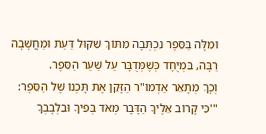וּמִלָּה בַּסֵּפֶר נִכְתְּבָה מִתּוֹךְ שִׁקּוּל דַּעַת וּמַחֲשָׁבָה רַבָּה, בִּמְיֻחָד כְּשֶׁמְּדֻבָּר עַל שַׁעַר הַסֵּפֶר.
וְכָךְ מְתָאֵר אַדְמוֹ"ר הַזָּקֵן אֶת תָּכְנוֹ שֶׁל הַסֵּפֶר: "'כִּי קָרוֹב אֵלֶיךָ הַדָּבָר מְאֹד בְּפִיךָ וּבִלְבָבְךָ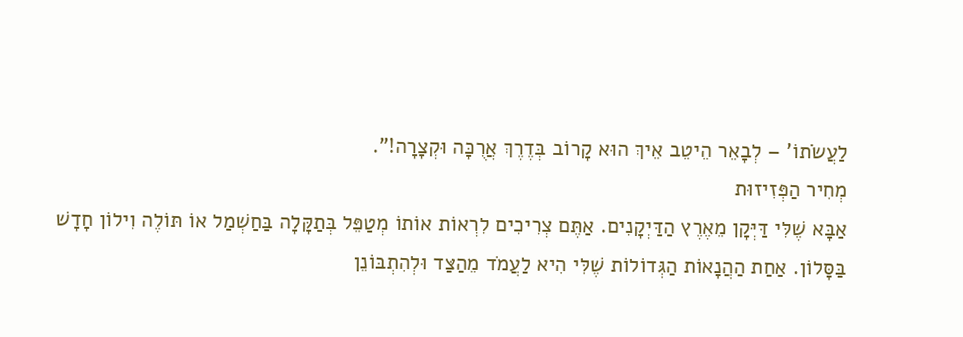לַעֲשֹׂתוֹ' – לְבָאֵר הֵיטֵב אֵיךְ הוּא קָרוֹב בְּדֶרֶךְ אֲרֻכָּה וּקְצָרָה!".
מְחִיר הַפְּזִיזוּת
אַבָּא שֶׁלִּי דַּיְּקָן מֵאֶרֶץ הַדַּיְקָנִים. אַתֶּם צְרִיכִים לִרְאוֹת אוֹתוֹ מְטַפֵּל בְּתַקָּלָה בַּחַשְׁמַל אוֹ תּוֹלֶה וִילוֹן חָדָשׁ בַּסָּלוֹן. אַחַת הַהֲנָאוֹת הַגְּדוֹלוֹת שֶׁלִּי הִיא לַעֲמֹד מֵהַצַּד וּלְהִתְבּוֹנֵן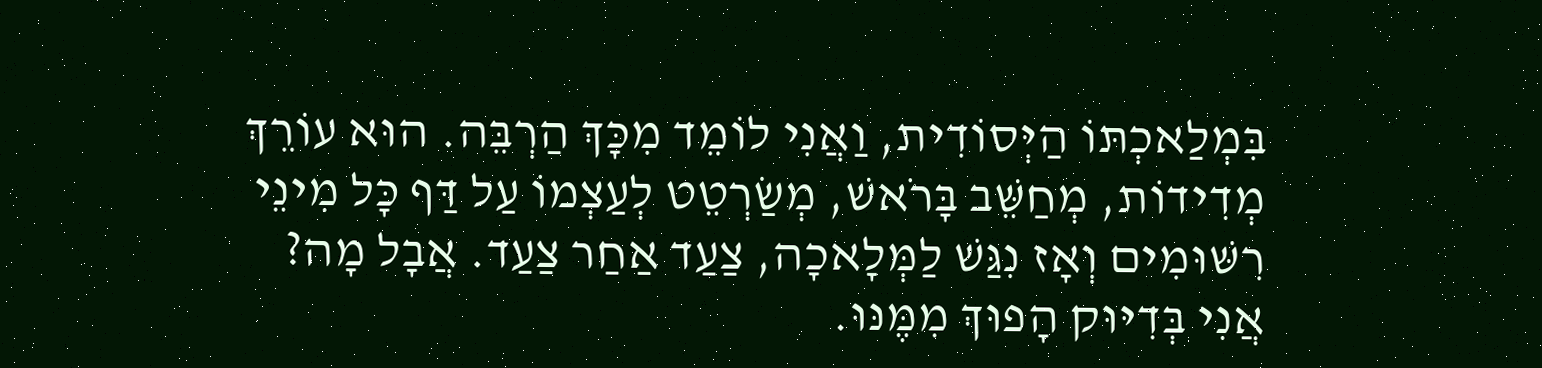בִּמְלַאכְתּוֹ הַיְּסוֹדִית, וַאֲנִי לוֹמֵד מִכָּךְ הַרְבֵּה. הוּא עוֹרֵךְ מְדִידוֹת, מְחַשֵּׁב בָּרֹאשׁ, מְשַׂרְטֵט לְעַצְמוֹ עַל דַּף כָּל מִינֵי רִשּׁוּמִים וְאָז נִגַּשׁ לַמְּלָאכָה, צַעַד אַחַר צַעַד. אֲבָל מָה? אֲנִי בְּדִיּוּק הָפוּךְ מִמֶּנּוּ.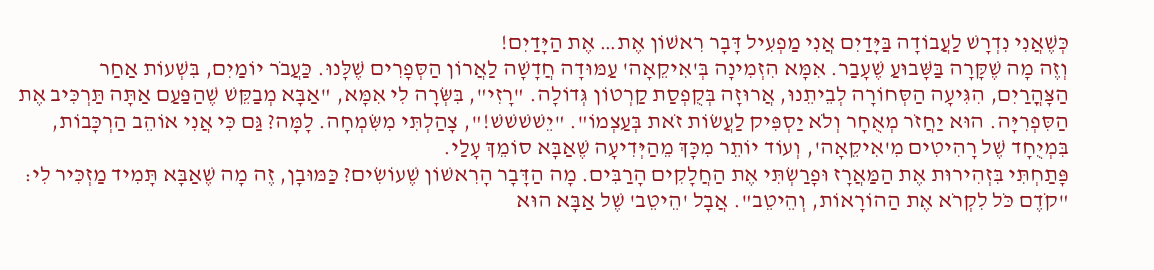כְּשֶׁאֲנִי נִדְרָשׁ לַעֲבוֹדָה בַּיָּדַיִם אֲנִי מַפְעִיל דָּבָר רִאשׁוֹן אֶת… אֶת הַיָּדַיִם!
וְזֶה מָה שֶׁקָּרָה בַּשָּׁבוּעַ שֶׁעָבַר. אִמָּא הִזְמִינָה בְּ'אִיקֵאָה' עַמּוּדָה חֲדָשָׁה לַאֲרוֹן הַסְּפָרִים שֶׁלָּנוּ. כַּעֲבֹר יוֹמַיִם, בִּשְׁעוֹת אַחַר הַצָּהֳרַיִם, הִגִּיעָה הַסְּחוֹרָה לְבֵיתֵנוּ, אֲרוּזָה בְּקֻפְסַת קַרְטוֹן גְּדוֹלָה. "רָזִי", בִּשְּׂרָה לִי אִמָּא, "אַבָּא מְבַקֵּשׁ שֶׁהַפַּעַם אַתָּה תַּרְכִּיב אֶת הַסִּפְרִיָּה. הוּא יַחֲזֹר מְאֻחָר וְלֹא יַסְפִּיק לַעֲשׂוֹת זֹאת בְּעַצְמוֹ". "יֵשׁשׁשׁשׁ!", צָהַלְתִּי מִשִּׂמְחָה. לָמָּה? גַּם כִּי אֲנִי אוֹהֵב הַרְכָּבוֹת, בִּמְיֻחָד שֶׁל רָהִיטִים מִ'אִיקֵאָה', וְעוֹד יוֹתֵר מִכָּךְ מֵהַיְּדִיעָה שֶׁאַבָּא סוֹמֵךְ עָלַי.
פָּתַחְתִּי בִּזְהִירוּת אֶת הַמַּאֲרָז וּפָרַשְׂתִּי אֶת הַחֲלָקִים הָרַבִּים. מָה הַדָּבָר הָרִאשׁוֹן שֶׁעוֹשִׂים? כַּמּוּבָן, זֶה מָה שֶׁאַבָּא תָּמִיד מַזְכִּיר לִי: "קֹדֶם כֹּל לִקְרֹא אֶת הַהוֹרָאוֹת, וְהֵיטֵב". אֲבָל 'הֵיטֵב' שֶׁל אַבָּא הוּא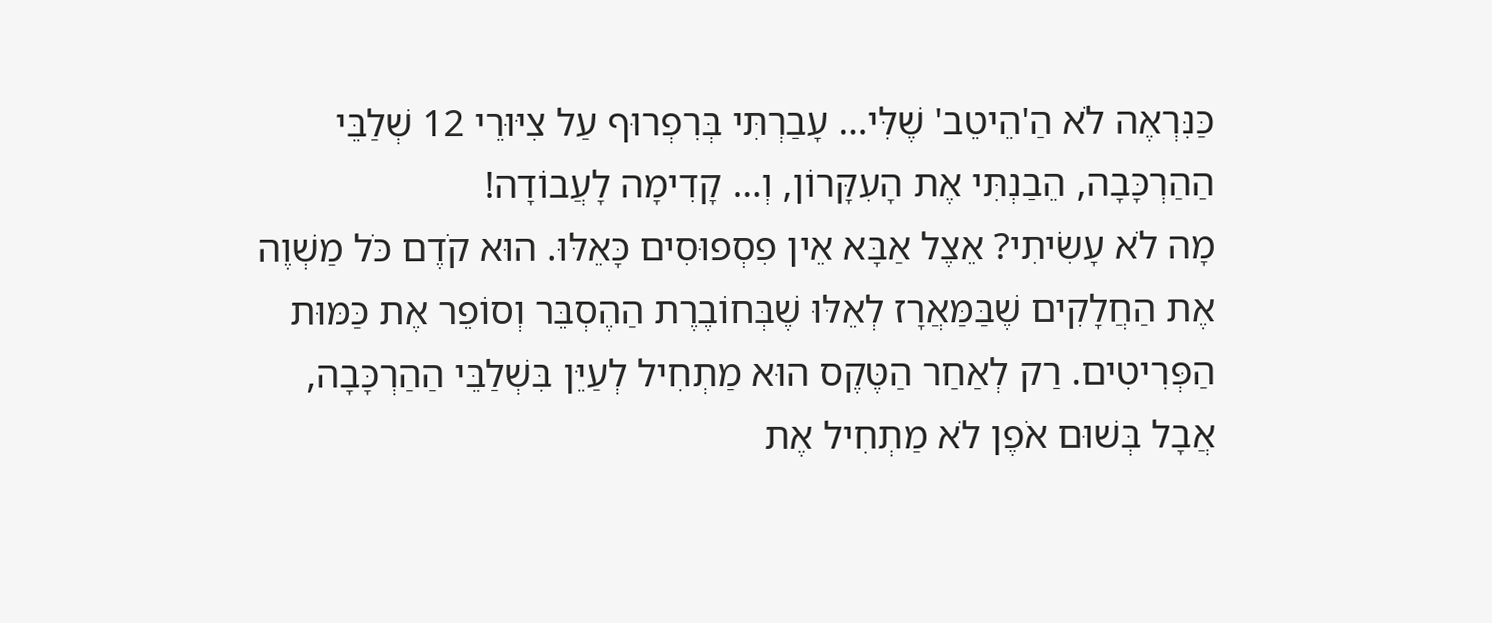כַּנִּרְאֶה לֹא הַ'הֵיטֵב' שֶׁלִּי… עָבַרְתִּי בְּרִפְרוּף עַל צִיּוּרֵי 12 שְׁלַבֵּי הַהַרְכָּבָה, הֵבַנְתִּי אֶת הָעִקָּרוֹן, וְ… קָדִימָה לָעֲבוֹדָה!
מָה לֹא עָשִׂיתִי? אֵצֶל אַבָּא אֵין פִסְפוּסִים כָּאֵלּוּ. הוּא קֹדֶם כֹּל מַשְׁוֶה אֶת הַחֲלָקִים שֶׁבַּמַּאֲרָז לְאֵלּוּ שֶׁבְּחוֹבֶרֶת הַהֶסְבֵּר וְסוֹפֵר אֶת כַּמּוּת הַפְּרִיטִים. רַק לְאַחַר הַטֶּקֶס הוּא מַתְחִיל לְעַיֵּן בִּשְׁלַבֵּי הַהַרְכָּבָה, אֲבָל בְּשׁוּם אֹפֶן לֹא מַתְחִיל אֶת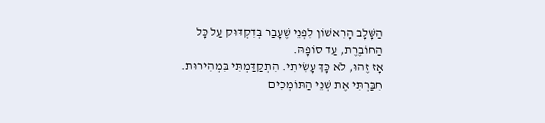הַשָּׁלָב הָרִאשׁוֹן לִפְנֵי שֶׁעָבַר בְּדִקְדּוּק עַל כָּל הַחוֹבֶרֶת, עַד סוֹפָהּ.
אָז זֶהוּ, לֹא כָּךְ עָשִׂיתִי. הִתְקַדַּמְתִּי בִּמְהִירוּת. חִבַּרְתִּי אֶת שְׁנֵי הַתּוֹמְכִים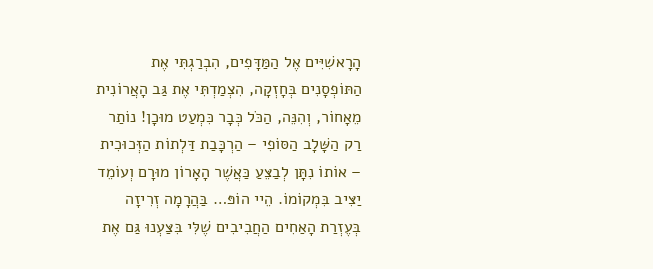הָרָאשִׁיִּים אֶל הַמַּדָּפִים, הִבְרַגְתִּי אֶת הַתּוֹפְסָנִים בְּחָזְקָה, הִצְמַדְתִּי אֶת גַּב הָאֲרוֹנִית מֵאָחוֹר, וְהִנֵּה, הַכֹּל כְּבָר כִּמְעַט מוּכָן! נוֹתַר רַק הַשָּׁלָב הַסּוֹפִי – הַרְכָּבַת דַּלְתוֹת הַזְּכוּכִית – אוֹתוֹ נִתָּן לְבַצֵּעַ כַּאֲשֶׁר הָאָרוֹן מוּרָם וְעוֹמֵד יַצִּיב בִּמְקוֹמוֹ. הֵיי הוֹפּ… בַּהֲרָמָה זְרִיזָה בְּעֶזְרַת הָאַחִים הַחֲבִיבִים שֶׁלִּי בִּצַּעְנוּ גַּם אֶת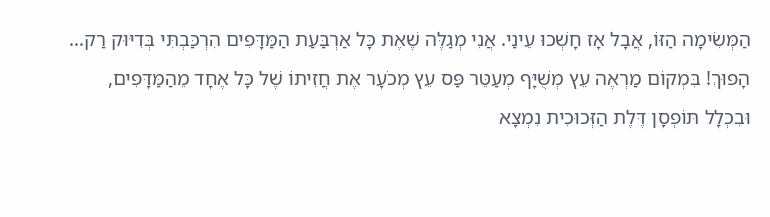הַמְּשִׂימָה הַזּוֹ, אֲבָל אָז חָשְׁכוּ עֵינַי. אֲנִי מְגַלֶּה שֶׁאֶת כָּל אַרְבַּעַת הַמַּדָּפִים הִרְכַּבְתִּי בְּדִיּוּק רַק… הָפוּךְ! בִּמְקוֹם מַרְאֶה עֵץ מְשֻׁיָּף מְעַטֵּר פַּס עֵץ מְכֹעָר אֶת חֲזִיתוֹ שֶׁל כָּל אֶחָד מֵהַמַּדָּפִים, וּבִכְלָל תּוֹפְסָן דֶּלֶת הַזְּכוּכִית נִמְצָא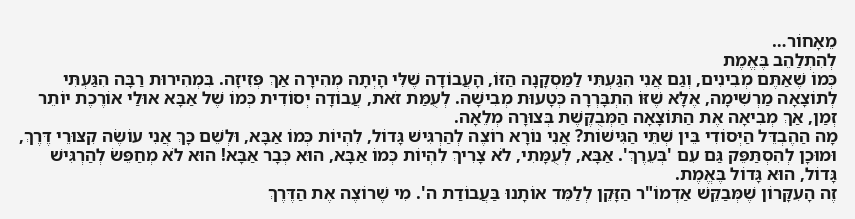מֵאָחוֹר…
לְהִתְלַהֵב בֶּאֱמֶת
כְּמוֹ שֶׁאַתֶּם מְבִינִים, וְגַם אֲנִי הִגַּעְתִּי לַמַּסְקָנָה הַזּוֹ, הָעֲבוֹדָה שֶׁלִּי הָיְתָה מְהִירָה אַךְ פְּזִיזָה. בִּמְהִירוּת רַבָּה הִגַּעְתִּי לְתוֹצָאָה מַרְשִׁימָה, אֶלָּא שֶׁזּוֹ הִתְבָּרְרָה כְּטָעוּת מְבִישָׁה. לְעֻמַּת זֹאת, עֲבוֹדָה יְסוֹדִית כְּמוֹ שֶׁל אַבָּא אוּלַי אוֹרֶכֶת יוֹתֵר זְמַן, אַךְ מְבִיאָה אֶת הַתּוֹצָאָה הַמְּבֻקֶּשֶׁת בְּצוּרָה מְלֵאָה.
מָה הַהֶבְדֵּל הַיְּסוֹדִי בֵּין שְׁתֵּי הַגִּישׁוֹת? אֲנִי נוֹרָא רוֹצֶה לְהַרְגִּישׁ גָּדוֹל, לִהְיוֹת כְּמוֹ אַבָּא, וּלְשֵׁם כָּךְ אֲנִי עוֹשֶׂה קִצּוּרֵי דֶּרֶךְ, וּמוּכָן לְהִסְתַּפֵּק גַּם עִם 'בְּעֵרֶךְ'. אַבָּא, לְעֻמָּתִי, לֹא צָרִיךְ לִהְיוֹת כְּמוֹ אַבָּא, הוּא כְּבָר אַבָּא! הוּא לֹא מְחַפֵּשׂ לְהַרְגִּישׁ גָּדוֹל, הוּא גָּדוֹל בֶּאֱמֶת.
זֶה הָעִקָּרוֹן שֶׁמְּבַקֵּשׁ אַדְמוֹ"ר הַזָּקֵן לְלַמֵּד אוֹתָנוּ בַּעֲבוֹדַת ה'. מִי שֶׁרוֹצֶה אֶת הַדֶּרֶךְ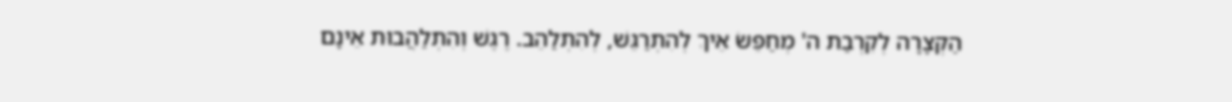הַקְּצָרָה לְקִרְבַת ה' מְחַפֵּשׂ אֵיךְ לְהִתְרַגֵּשׁ, לְהִתְלַהֵב. רֶגֶשׁ וְהִתְלַהֲבוּת אֵינָם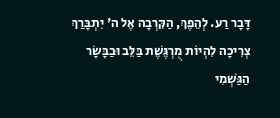דָּבָר רַע. לְהֵפֶךְ, הַקִּרְבָה אֶל ה' יִתְבָּרַךְ צְרִיכָה לִהְיוֹת מֻרְגֶּשֶׁת בַּלֵּב וּבַבָּשָׂר הַגַּשְׁמִי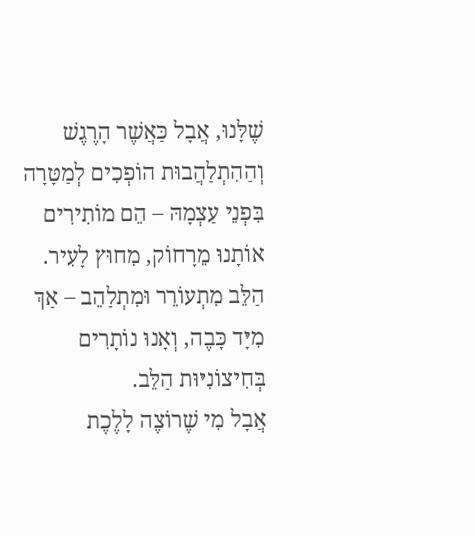שֶׁלָּנוּ, אֲבָל כַּאֲשֶׁר הָרֶגֶשׁ וְהַהִתְלַהֲבוּת הוֹפְכִים לְמַטָּרָה בִּפְנֵי עַצְמָהּ – הֵם מוֹתִירִים אוֹתָנוּ מֵרָחוֹק, מִחוּץ לָעִיר. הַלֵּב מִתְעוֹרֵר וּמִתְלַהֵב – אַךְ מִיָּד כָּבֶה, וְאָנוּ נוֹתָרִים בְּחִיצוֹנִיּוּת הַלֵּב.
אֲבָל מִי שֶׁרוֹצֶה לָלֶכֶת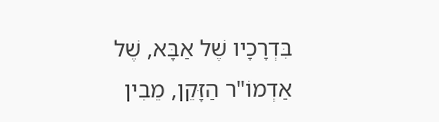בִּדְרָכָיו שֶׁל אַבָּא, שֶׁל אַדְמוֹ"ר הַזָּקֵן, מֵבִין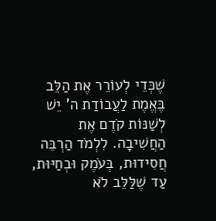שֶׁכְּדֵי לְעוֹרֵר אֶת הַלֵּב בֶּאֱמֶת לַעֲבוֹדַת ה' יֵשׁ לְשַׁנּוֹת קֹדֶם אֶת הַחֲשִׁיבָה. לִלְמֹד הַרְבֵּה חֲסִידוּת, בְּעֹמֶק וּבְחַיּוּת, עַד שֶׁלַּלֵּב לֹא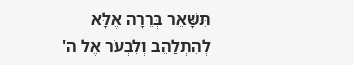תִּשָּׁאֵר בְּרֵרָה אֶלָּא לְהִתְלַהֵב וְלִבְעֹר אֶל ה'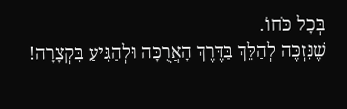בְּכָל כֹּחוֹ.
שֶׁנִּזְכֶּה לְהַלֵּךְ בַּדֶּרֶךְ הָאֲרֻכָּה וּלְהַגִּיעַ בִּקְצָרָה!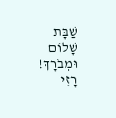שַׁבָּת שָׁלוֹם וּמְבֹרָךְ!
רָזִי